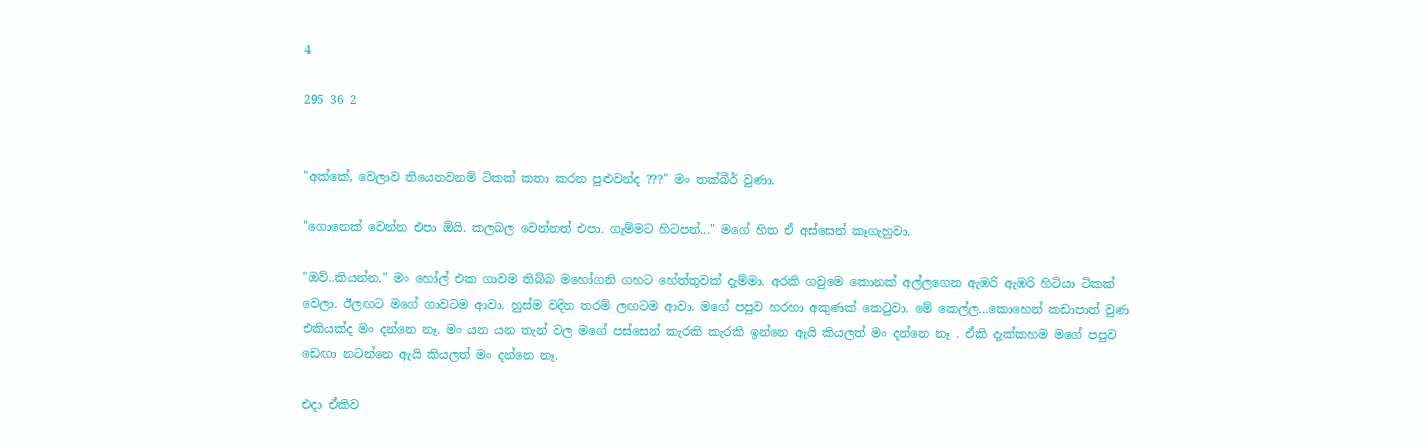4

295 36 2


"අක්කේ, වෙලාව තියෙනවනම් ටිකක් කතා කරන පුළුවන්ද ???" මං තක්බීර් වුණා.

"ගොනෙක් වෙන්න එපා ඕයි. කලබල වෙන්නත් එපා. ගැම්මට හිටපන්..." මගේ හිත ඒ අස්සෙන් කෑගැහුවා.

"ඔව්..කියන්න." මං හෝල් එක ගාවම තිබ්බ මහෝගනි ගහට හේත්තුවක් දැම්මා. අරකි ගවුමෙ කොනක් අල්ලගෙන ඇඹරි ඇඹරි හිටියා ටිකක් වෙලා. ඊලඟට මගේ ගාවටම ආවා. හුස්ම වදින තරම් ලඟටම ආවා. මගේ පපුව හරහා අකුණක් කෙටුවා. මේ කෙල්ල...කොහෙන් කඩාපාත් වුණ එකියක්ද මං දන්නෙ නෑ. මං යන යන තැන් වල මගේ පස්සෙන් කැරකි කැරකි ඉන්නෙ ඇයි කියලත් මං දන්නෙ නෑ . ඒකි දැක්කහම මගේ පපුව ඩෙඟා නටන්නෙ ඇයි කියලත් මං දන්නෙ නෑ.

එදා ඒකිව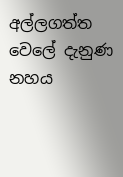අල්ලගත්ත වෙලේ දැනුණ නහය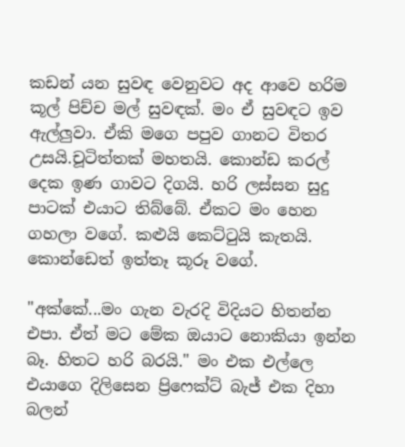කඩන් යන සුවඳ වෙනුවට අද ආවෙ හරිම කූල් පිච්ච මල් සුවඳක්. මං ඒ සුවඳට ඉව ඇල්ලුවා. ඒකි මගෙ පපුව ගානට විතර උසයි.චූටිත්තක් මහතයි. කොන්ඩ කරල් දෙක ඉණ ගාවට දිගයි. හරි ලස්සන සුදු පාටක් එයාට තිබ්බේ. ඒකට මං හෙන ගහලා වගේ. කළුයි කෙට්ටුයි කැතයි. කොන්ඩෙත් ඉත්තෑ කූරූ වගේ.

"අක්කේ...මං ගැන වැරදි විදියට හිතන්න එපා. ඒත් මට මේක ඔයාට නොකියා ඉන්න බෑ. හිතට හරි බරයි." මං එක එල්ලෙ එයාගෙ දිලිසෙන ප්‍රිෆෙක්ට් බැජ් එක දිහා බලන්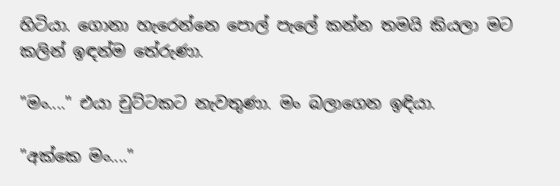හිටියා. ගොනා හැරෙන්නෙ පොල් පැලේ කන්න තමයි කියලා මට කලින් ඉඳන්ම තේරුණා.

"මං...." එයා චුට්ටකට නැවතුණා. මං බලාගෙන ඉඳියා.

"අක්කෙ මං...."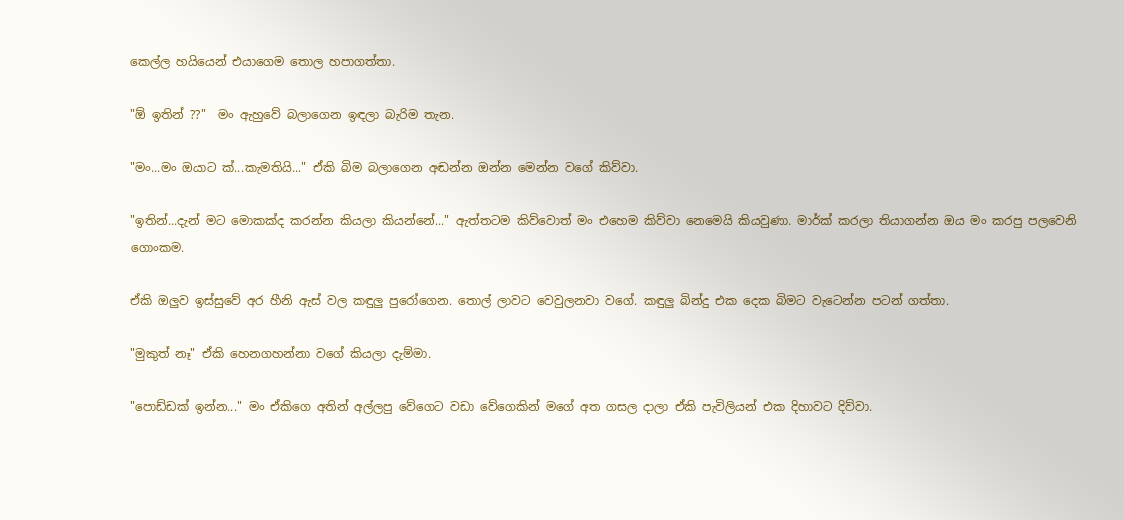කෙල්ල හයියෙන් එයාගෙම තොල හපාගත්තා.

"ඕ ඉතින් ??"  මං ඇහුවේ බලාගෙන ඉඳලා බැරිම තැන.

"මං...මං ඔයාට ක්...කැමතියි..." ඒකි බිම බලාගෙන අඬන්න ඔන්න මෙන්න වගේ කිව්වා.

"ඉතින්...දැන් මට මොකක්ද කරන්න කියලා කියන්නේ..." ඇත්තටම කිව්වොත් මං එහෙම කිව්වා නෙමෙයි කියවුණා. මාර්ක් කරලා තියාගන්න ඔය මං කරපු පලවෙනි ගොංකම.

ඒකි ඔලුව ඉස්සුවේ අර හීනි ඇස් වල කඳුලු පුරෝගෙන. තොල් ලාවට වෙවුලනවා වගේ. කඳුලු බින්දු එක දෙක බිමට වැටෙන්න පටන් ගත්තා.

"මුකුත් නෑ" ඒකි හෙනගහන්නා වගේ කියලා දැම්මා.

"පොඩ්ඩක් ඉන්න..." මං ඒකිගෙ අතින් අල්ලපු වේගෙට වඩා වේගෙකින් මගේ අත ගසල දාලා ඒකි පැවිලියන් එක දිහාවට දිව්වා.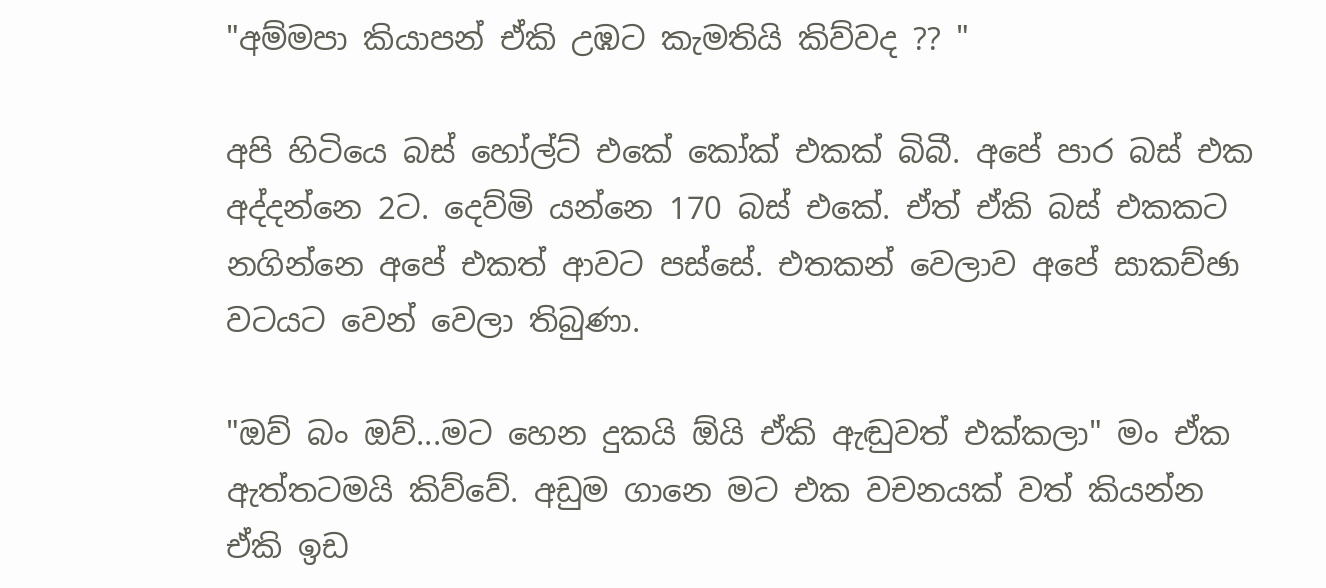"අම්මපා කියාපන් ඒකි උඹට කැමතියි කිව්වද ?? "

අපි හිටියෙ බස් හෝල්ට් එකේ කෝක් එකක් බිබී. අපේ පාර බස් එක අද්දන්නෙ 2ට. දෙව්මි යන්නෙ 170 බස් එකේ. ඒත් ඒකි බස් එකකට නගින්නෙ අපේ එකත් ආවට පස්සේ. එතකන් වෙලාව අපේ සාකච්ඡා වටයට වෙන් වෙලා තිබුණා.

"ඔව් බං ඔව්...මට හෙන දුකයි ඕයි ඒකි ඇඬුවත් එක්කලා" මං ඒක ඇත්තටමයි කිව්වේ. අඩුම ගානෙ මට එක වචනයක් වත් කියන්න ඒකි ඉඩ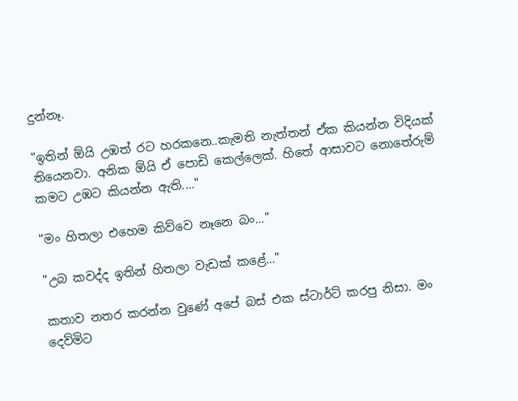දුන්නෑ.

"ඉතින් ඕයි උඹත් රට හරකනෙ..කැමති නැත්තන් ඒක කියන්න විදියක් තියෙනවා. අනික ඕයි ඒ පොඩි කෙල්ලෙක්. හිතේ ආසාවට නොතේරුම් කමට උඹට කියන්න ඇති...."

"මං හිතලා එහෙම කිව්වෙ නෑනෙ බං..."

"උබ කවද්ද ඉතින් හිතලා වැඩක් කළේ..."

කතාව නතර කරන්න වුණේ අපේ බස් එක ස්ටාර්ට් කරපු නිසා. මං දෙව්මිට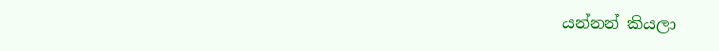යන්නන් කියලා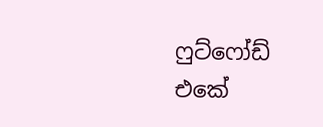ෆුට්ෆෝඩ් එකේ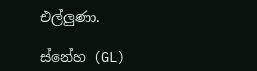එල්ලුණා.

ස්නේහ (GL)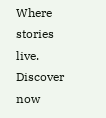Where stories live. Discover now